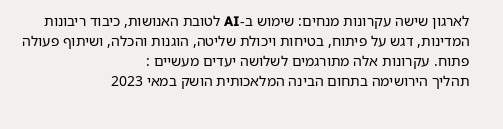לארגון שישה עקרונות מנחים: שימוש ב-AI לטובת האנושות, כיבוד ריבונות המדינות, דגש על פיתוח, בטיחות ויכולת שליטה, הוגנות והכלה, ושיתוף פעולה פתוח. עקרונות אלה מתורגמים לשלושה יעדים מעשיים :
תהליך הירושימה בתחום הבינה המלאכותית הושק במאי 2023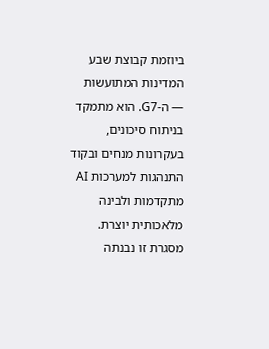ביוזמת קבוצת שבע המדינות המתועשות — ה-G7. הוא מתמקד בניתוח סיכונים, בעקרונות מנחים ובקוד התנהגות למערכות AI מתקדמות ולבינה מלאכותית יוצרת. מסגרת זו נבנתה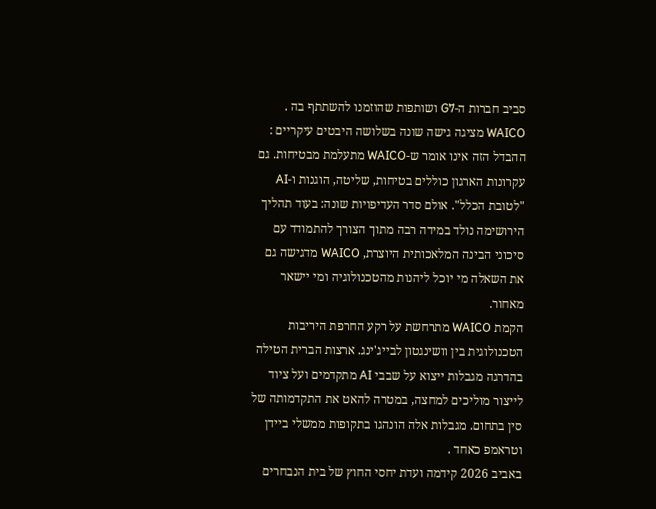סביב חברות ה-G7 ושותפות שהוזמנו להשתתף בה .
WAICO מציגה גישה שונה בשלושה היבטים עיקריים :
ההבדל הזה אינו אומר ש-WAICO מתעלמת מבטיחות. גם עקרונות הארגון כוללים בטיחות, שליטה, הוגנות ו-AI "לטובת הכלל". אולם סדר העדיפויות שונה: בעוד תהליך הירושימה נולד במידה רבה מתוך הצורך להתמודד עם סיכוני הבינה המלאכותית היוצרת, WAICO מדגישה גם את השאלה מי יוכל ליהנות מהטכנולוגיה ומי יישאר מאחור.
הקמת WAICO מתרחשת על רקע החרפת היריבות הטכנולוגית בין וושינגטון לבייג'ינג. ארצות הברית הטילה בהדרגה מגבלות ייצוא על שבבי AI מתקדמים ועל ציוד לייצור מוליכים למחצה, במטרה להאט את התקדמותה של סין בתחום. מגבלות אלה הונהגו בתקופות ממשלי ביידן וטראמפ כאחד .
באביב 2026 קידמה ועדת יחסי החוץ של בית הנבחרים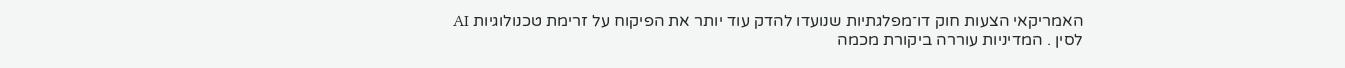האמריקאי הצעות חוק דו־מפלגתיות שנועדו להדק עוד יותר את הפיקוח על זרימת טכנולוגיות AI לסין . המדיניות עוררה ביקורת מכמה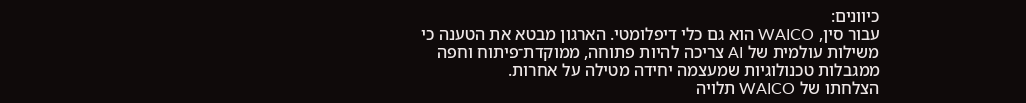כיוונים:
עבור סין, WAICO הוא גם כלי דיפלומטי. הארגון מבטא את הטענה כי משילות עולמית של AI צריכה להיות פתוחה, ממוקדת־פיתוח וחפה ממגבלות טכנולוגיות שמעצמה יחידה מטילה על אחרות.
הצלחתו של WAICO תלויה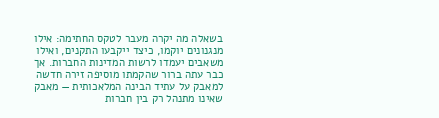בשאלה מה יקרה מעבר לטקס החתימה: אילו מנגנונים יוקמו, כיצד ייקבעו התקנים, ואילו משאבים יעמדו לרשות המדינות החברות. אך כבר עתה ברור שהקמתו מוסיפה זירה חדשה למאבק על עתיד הבינה המלאכותית — מאבק שאינו מתנהל רק בין חברות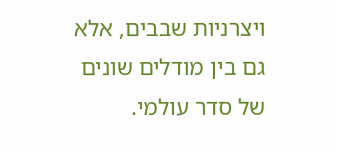ויצרניות שבבים, אלא גם בין מודלים שונים של סדר עולמי.